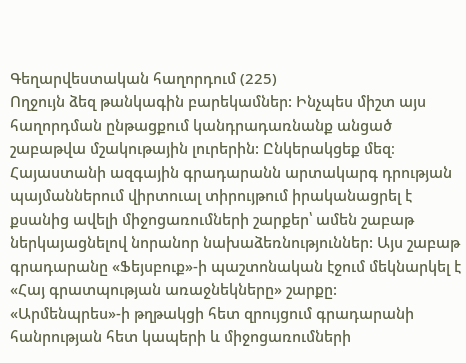Գեղարվեստական հաղորդում (225)
Ողջույն ձեզ թանկագին բարեկամներ: Ինչպես միշտ այս հաղորդման ընթացքում կանդրադառնանք անցած շաբաթվա մշակութային լուրերին: Ընկերակցեք մեզ։
Հայաստանի ազգային գրադարանն արտակարգ դրության պայմաններում վիրտուալ տիրույթում իրականացրել է քսանից ավելի միջոցառումների շարքեր՝ ամեն շաբաթ ներկայացնելով նորանոր նախաձեռնություններ: Այս շաբաթ գրադարանը «Ֆեյսբուք»-ի պաշտոնական էջում մեկնարկել է «Հայ գրատպության առաջնեկները» շարքը:
«Արմենպրես»-ի թղթակցի հետ զրույցում գրադարանի հանրության հետ կապերի և միջոցառումների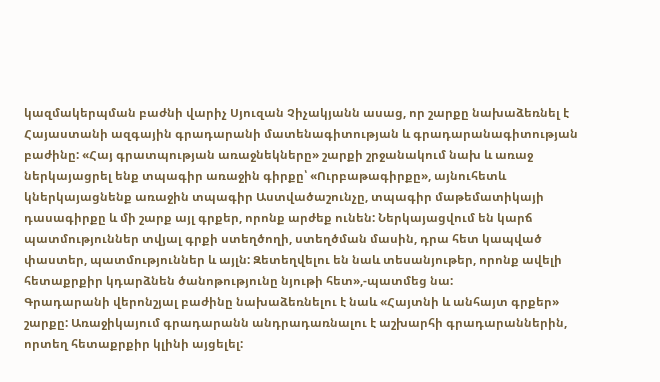կազմակերպման բաժնի վարիչ Սյուզան Չիչակյանն ասաց, որ շարքը նախաձեռնել է Հայաստանի ազգային գրադարանի մատենագիտության և գրադարանագիտության բաժինը: «Հայ գրատպության առաջնեկները» շարքի շրջանակում նախ և առաջ ներկայացրել ենք տպագիր առաջին գիրքը՝ «Ուրբաթագիրքը», այնուհետև կներկայացնենք առաջին տպագիր Աստվածաշունչը, տպագիր մաթեմատիկայի դասագիրքը և մի շարք այլ գրքեր, որոնք արժեք ունեն: Ներկայացվում են կարճ պատմություններ տվյալ գրքի ստեղծողի, ստեղծման մասին, դրա հետ կապված փաստեր, պատմություններ և այլն: Զետեղվելու են նաև տեսանյութեր, որոնք ավելի հետաքրքիր կդարձնեն ծանոթությունը նյութի հետ»,-պատմեց նա:
Գրադարանի վերոնշյալ բաժինը նախաձեռնելու է նաև «Հայտնի և անհայտ գրքեր» շարքը: Առաջիկայում գրադարանն անդրադառնալու է աշխարհի գրադարաններին, որտեղ հետաքրքիր կլինի այցելել: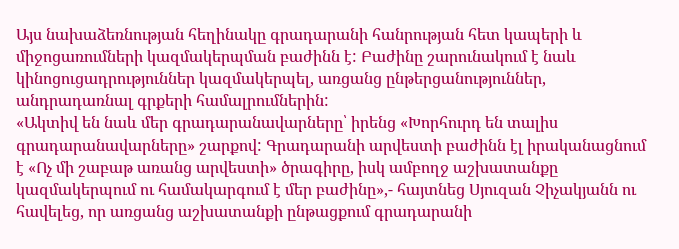Այս նախաձեռնության հեղինակը գրադարանի հանրության հետ կապերի և միջոցառումների կազմակերպման բաժինն է: Բաժինը շարունակում է նաև կինոցուցադրություններ կազմակերպել, առցանց ընթերցանություններ, անդրադառնալ գրքերի համալրումներին:
«Ակտիվ են նաև մեր գրադարանավարները՝ իրենց «Խորհուրդ են տալիս գրադարանավարները» շարքով: Գրադարանի արվեստի բաժինն էլ իրականացնում է «Ոչ մի շաբաթ առանց արվեստի» ծրագիրը, իսկ ամբողջ աշխատանքը կազմակերպում ու համակարգում է մեր բաժինը»,- հայտնեց Սյուզան Չիչակյանն ու հավելեց, որ առցանց աշխատանքի ընթացքում գրադարանի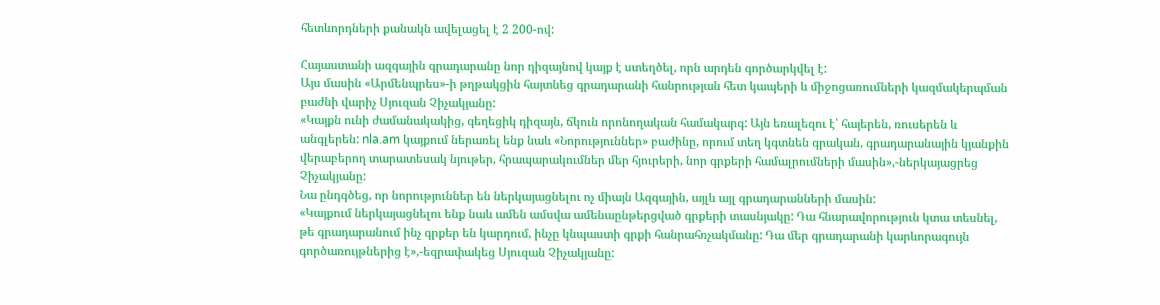հետևորդների քանակն ավելացել է 2 200-ով:

Հայաստանի ազգային գրադարանը նոր դիզայնով կայք է ստեղծել, որն արդեն գործարկվել է:
Այս մասին «Արմենպրես»-ի թղթակցին հայտնեց գրադարանի հանրության հետ կապերի և միջոցառումների կազմակերպման բաժնի վարիչ Սյուզան Չիչակյանը:
«Կայքն ունի ժամանակակից, գեղեցիկ դիզայն, ճկուն որոնողական համակարգ: Այն եռալեզու է՝ հայերեն, ռուսերեն և անգլերեն: nla.am կայքում ներառել ենք նաև «Նորություններ» բաժինը, որում տեղ կգտնեն գրական, գրադարանային կյանքին վերաբերող տարատեսակ նյութեր, հրապարակումներ մեր հյուրերի, նոր գրքերի համալրումների մասին»,-ներկայացրեց Չիչակյանը:
Նա ընդգծեց, որ նորություններ են ներկայացնելու ոչ միայն Ազգային, այլև այլ գրադարանների մասին:
«Կայքում ներկայացնելու ենք նաև ամեն ամսվա ամենաընթերցված գրքերի տասնյակը: Դա հնարավորություն կտա տեսնել, թե գրադարանում ինչ գրքեր են կարդում, ինչը կնպաստի գրքի հանրահռչակմանը: Դա մեր գրադարանի կարևորագույն գործառույթներից է»,-եզրափակեց Սյուզան Չիչակյանը: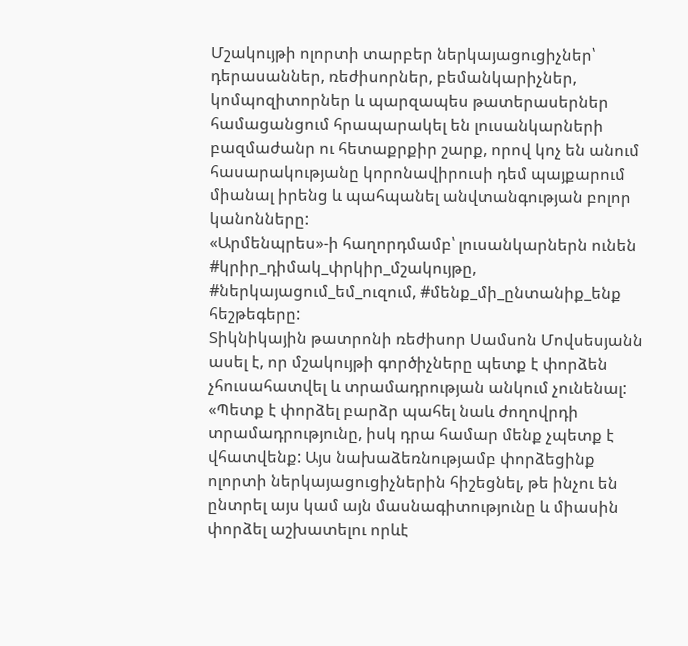Մշակույթի ոլորտի տարբեր ներկայացուցիչներ՝ դերասաններ, ռեժիսորներ, բեմանկարիչներ, կոմպոզիտորներ և պարզապես թատերասերներ համացանցում հրապարակել են լուսանկարների բազմաժանր ու հետաքրքիր շարք, որով կոչ են անում հասարակությանը կորոնավիրուսի դեմ պայքարում միանալ իրենց և պահպանել անվտանգության բոլոր կանոնները:
«Արմենպրես»-ի հաղորդմամբ՝ լուսանկարներն ունեն #կրիր_դիմակ_փրկիր_մշակույթը, #ներկայացում_եմ_ուզում, #մենք_մի_ընտանիք_ենք հեշթեգերը:
Տիկնիկային թատրոնի ռեժիսոր Սամսոն Մովսեսյանն ասել է, որ մշակույթի գործիչները պետք է փորձեն չհուսահատվել և տրամադրության անկում չունենալ: «Պետք է փորձել բարձր պահել նաև ժողովրդի տրամադրությունը, իսկ դրա համար մենք չպետք է վհատվենք: Այս նախաձեռնությամբ փորձեցինք ոլորտի ներկայացուցիչներին հիշեցնել, թե ինչու են ընտրել այս կամ այն մասնագիտությունը և միասին փորձել աշխատելու որևէ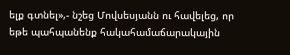ելք գտնել»,- նշեց Մովսեսյանն ու հավելեց, որ եթե պահպանենք հակահամաճարակային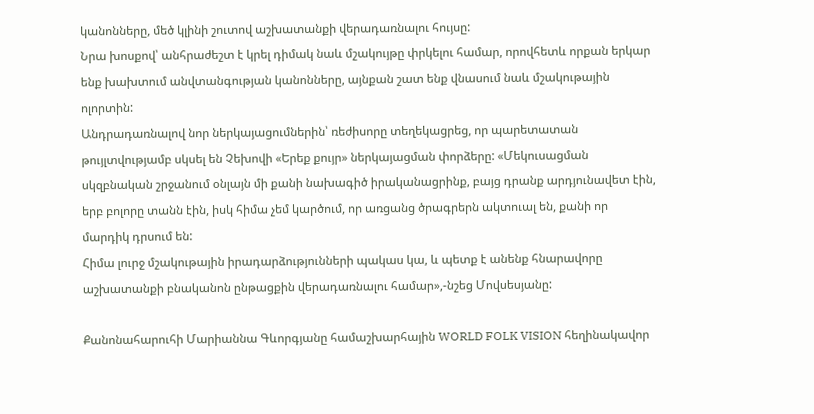կանոնները, մեծ կլինի շուտով աշխատանքի վերադառնալու հույսը:
Նրա խոսքով՝ անհրաժեշտ է կրել դիմակ նաև մշակույթը փրկելու համար, որովհետև որքան երկար ենք խախտում անվտանգության կանոնները, այնքան շատ ենք վնասում նաև մշակութային ոլորտին:
Անդրադառնալով նոր ներկայացումներին՝ ռեժիսորը տեղեկացրեց, որ պարետատան թույլտվությամբ սկսել են Չեխովի «Երեք քույր» ներկայացման փորձերը: «Մեկուսացման սկզբնական շրջանում օնլայն մի քանի նախագիծ իրականացրինք, բայց դրանք արդյունավետ էին, երբ բոլորը տանն էին, իսկ հիմա չեմ կարծում, որ առցանց ծրագրերն ակտուալ են, քանի որ մարդիկ դրսում են:
Հիմա լուրջ մշակութային իրադարձությունների պակաս կա, և պետք է անենք հնարավորը աշխատանքի բնականոն ընթացքին վերադառնալու համար»,-նշեց Մովսեսյանը:

Քանոնահարուհի Մարիաննա Գևորգյանը համաշխարհային WORLD FOLK VISION հեղինակավոր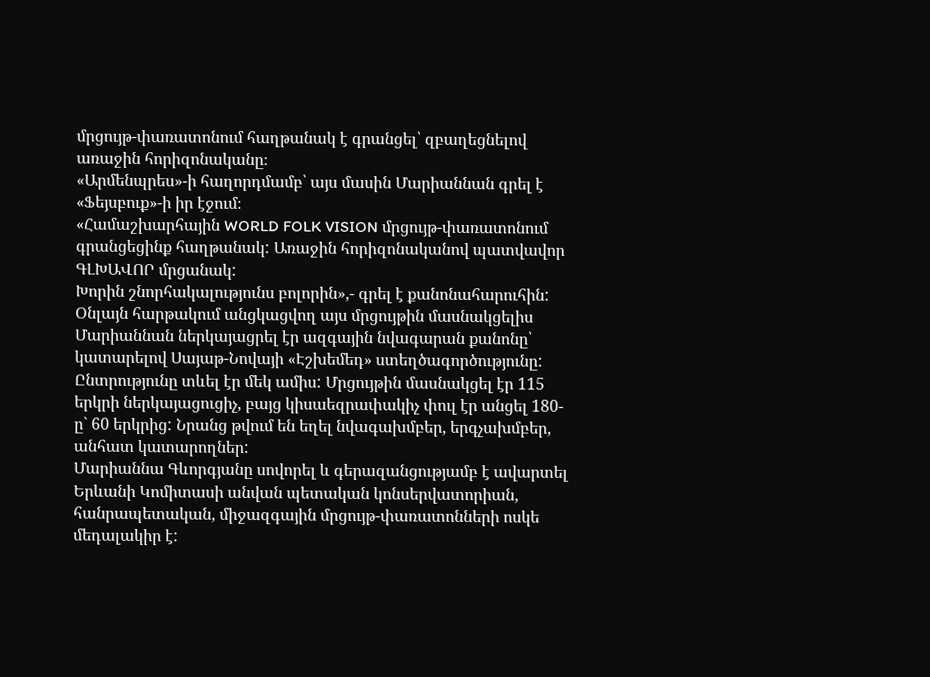մրցույթ-փառատոնում հաղթանակ է գրանցել՝ զբաղեցնելով առաջին հորիզոնականը։
«Արմենպրես»-ի հաղորդմամբ՝ այս մասին Մարիաննան գրել է «Ֆեյսբուք»-ի իր էջում։
«Համաշխարհային WORLD FOLK VISION մրցույթ-փառատոնում գրանցեցինք հաղթանակ: Առաջին հորիզոնականով պատվավոր ԳԼԽԱՎՈՐ մրցանակ:
Խորին շնորհակալությունս բոլորին»,- գրել է քանոնահարուհին:
Օնլայն հարթակում անցկացվող այս մրցույթին մասնակցելիս Մարիաննան ներկայացրել էր ազգային նվագարան քանոնը՝ կատարելով Սայաթ-Նովայի «Էշխեմեդ» ստեղծագործությունը: Ընտրությունը տևել էր մեկ ամիս: Մրցույթին մասնակցել էր 115 երկրի ներկայացուցիչ, բայց կիսաեզրափակիչ փուլ էր անցել 180-ը` 60 երկրից: Նրանց թվում են եղել նվագախմբեր, երգչախմբեր, անհատ կատարողներ:
Մարիաննա Գևորգյանը սովորել և գերազանցությամբ է ավարտել Երևանի Կոմիտասի անվան պետական կոնսերվատորիան, հանրապետական, միջազգային մրցույթ-փառատոնների ոսկե մեդալակիր է: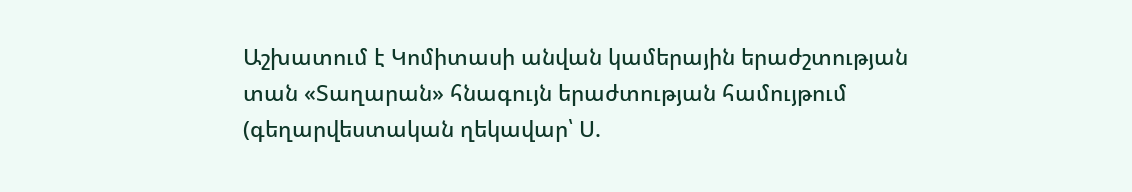Աշխատում է Կոմիտասի անվան կամերային երաժշտության տան «Տաղարան» հնագույն երաժտության համույթում (գեղարվեստական ղեկավար՝ Ս.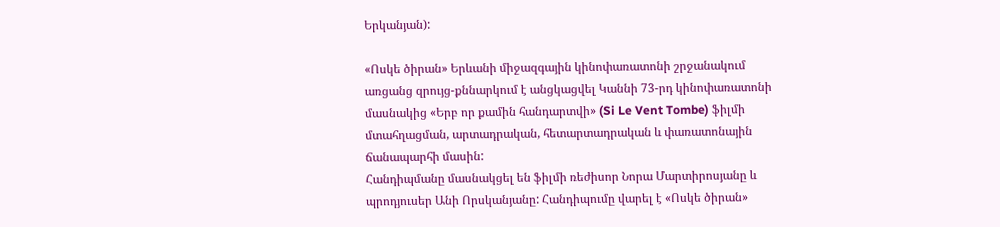Երկանյան):

«Ոսկե ծիրան» Երևանի միջազգային կինոփառատոնի շրջանակում առցանց զրույց-քննարկում է անցկացվել Կաննի 73-րդ կինոփառատոնի մասնակից «Երբ որ քամին հանդարտվի» (Si Le Vent Tombe) ֆիլմի մտահղացման, արտադրական, հետարտադրական և փառատոնային ճանապարհի մասին:
Հանդիպմանը մասնակցել են ֆիլմի ռեժիսոր Նորա Մարտիրոսյանը և պրոդյուսեր Անի Որսկանյանը: Հանդիպումը վարել է «Ոսկե ծիրան»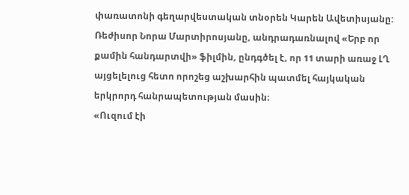փառատոնի գեղարվեստական տնօրեն Կարեն Ավետիսյանը:
Ռեժիսոր Նորա Մարտիրոսյանը, անդրադառնալով «Երբ որ քամին հանդարտվի» ֆիլմին, ընդգծել է, որ 11 տարի առաջ ԼՂ այցելելուց հետո որոշեց աշխարհին պատմել հայկական երկրորդ հանրապետության մասին։
«Ուզում էի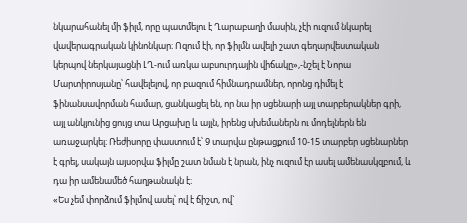նկարահանել մի ֆիլմ, որը պատմելու է Ղարաբաղի մասին, չէի ուզում նկարել վավերագրական կինոնկար։ Ոզում էի, որ ֆիլմն ավելի շատ գեղարվեստական կերպով ներկայացնի ԼՂ-ում առկա աբսուրդային վիճակը»,-նշել է Նորա Մարտիրոսյանը՝ հավելելով, որ բազում հիմնադրամներ, որոնց դիմել է ֆինանսավորման համար, ցանկացել են, որ նա իր սցենարի այլ տարբերակներ գրի, այլ անկյունից ցույց տա Արցախը և այլն, իրենց սխեմաներն ու մոդելներն են առաջարկել։ Ռեժիսորը փաստում է՝ 9 տարվա ընթացքում 10-15 տարբեր սցենարներ է գրել, սակայն այսօրվա ֆիլմը շատ նման է նրան, ինչ ուզում էր ասել ամենասկզբում, և դա իր ամենամեծ հաղթանակն է։
«Ես չեմ փորձում ֆիլմով ասել՝ ով է ճիշտ, ով`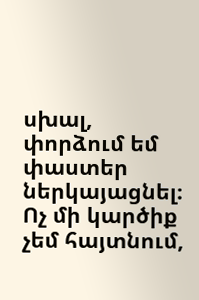սխալ, փորձում եմ փաստեր ներկայացնել։ Ոչ մի կարծիք չեմ հայտնում,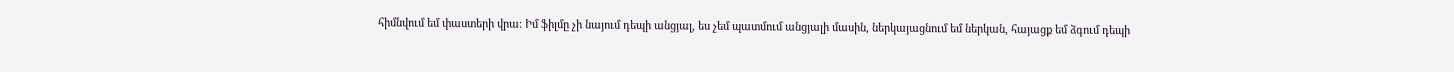հիմնվում եմ փաստերի վրա։ Իմ ֆիլմը չի նայում դեպի անցյալ, ես չեմ պատմում անցյալի մասին, ներկայացնում եմ ներկան, հայացք եմ ձգում դեպի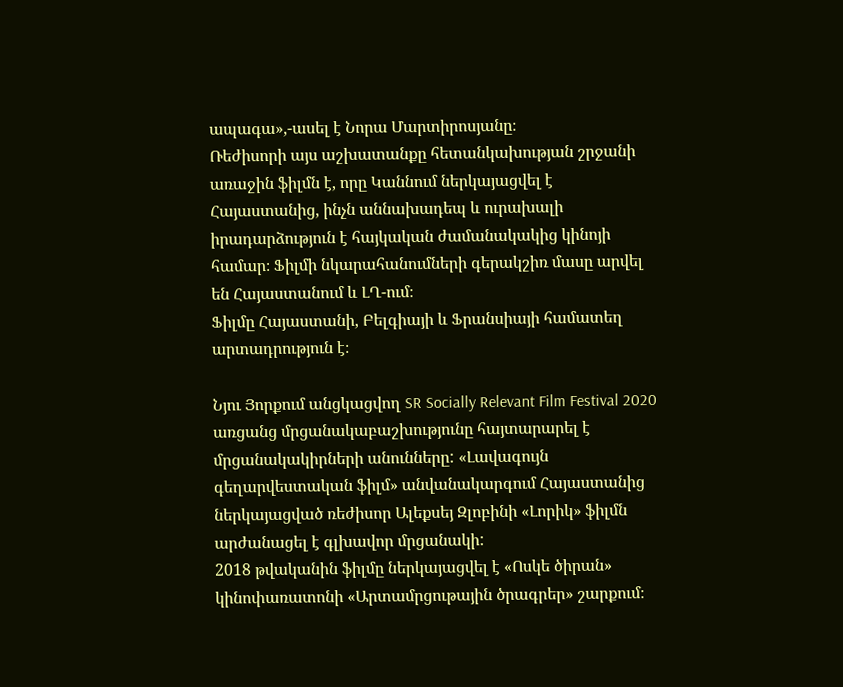ապագա»,-ասել է Նորա Մարտիրոսյանը։
Ռեժիսորի այս աշխատանքը հետանկախության շրջանի առաջին ֆիլմն է, որը Կաննում ներկայացվել է Հայաստանից, ինչն աննախադեպ և ուրախալի իրադարձություն է հայկական ժամանակակից կինոյի համար։ Ֆիլմի նկարահանումների գերակշիռ մասը արվել են Հայաստանում և ԼՂ-ում։
Ֆիլմը Հայաստանի, Բելգիայի և Ֆրանսիայի համատեղ արտադրություն է։

Նյու Յորքում անցկացվող SR Socially Relevant Film Festival 2020 առցանց մրցանակաբաշխությունը հայտարարել է մրցանակակիրների անունները: «Լավագույն գեղարվեստական ֆիլմ» անվանակարգում Հայաստանից ներկայացված ռեժիսոր Ալեքսեյ Զլոբինի «Լորիկ» ֆիլմն արժանացել է գլխավոր մրցանակի:
2018 թվականին ֆիլմը ներկայացվել է «Ոսկե ծիրան» կինոփառատոնի «Արտամրցութային ծրագրեր» շարքում։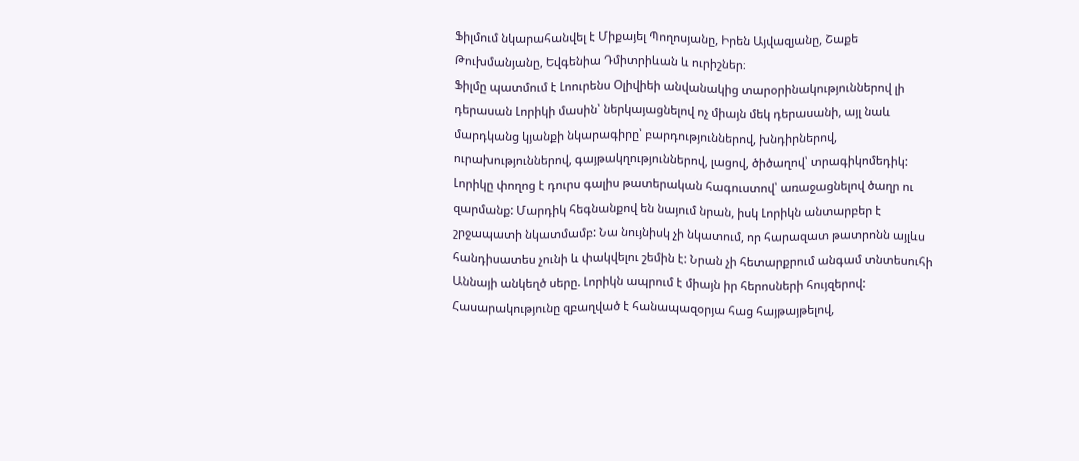Ֆիլմում նկարահանվել է Միքայել Պողոսյանը, Իրեն Այվազյանը, Շաքե Թուխմանյանը, Եվգենիա Դմիտրիևան և ուրիշներ։
Ֆիլմը պատմում է Լոուրենս Օլիվիեի անվանակից տարօրինակություններով լի դերասան Լորիկի մասին՝ ներկայացնելով ոչ միայն մեկ դերասանի, այլ նաև մարդկանց կյանքի նկարագիրը՝ բարդություններով, խնդիրներով, ուրախություններով, գայթակղություններով, լացով, ծիծաղով՝ տրագիկոմեդիկ:
Լորիկը փողոց է դուրս գալիս թատերական հագուստով՝ առաջացնելով ծաղր ու զարմանք: Մարդիկ հեգնանքով են նայում նրան, իսկ Լորիկն անտարբեր է շրջապատի նկատմամբ: Նա նույնիսկ չի նկատում, որ հարազատ թատրոնն այլևս հանդիսատես չունի և փակվելու շեմին է: Նրան չի հետարքրում անգամ տնտեսուհի Աննայի անկեղծ սերը. Լորիկն ապրում է միայն իր հերոսների հույզերով:
Հասարակությունը զբաղված է հանապազօրյա հաց հայթայթելով,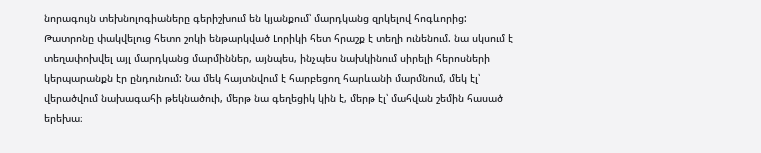նորագույն տեխնոլոգիաները գերիշխում են կյանքում՝ մարդկանց զրկելով հոգևորից: Թատրոնը փակվելուց հետո շոկի ենթարկված Լորիկի հետ հրաշք է տեղի ունենում. նա սկսում է տեղափոխվել այլ մարդկանց մարմիններ, այնպես, ինչպես նախկինում սիրելի հերոսների կերպարանքն էր ընդունում: Նա մեկ հայտնվում է հարբեցող հարևանի մարմնում, մեկ էլ՝ վերածվում նախագահի թեկնածուի, մերթ նա գեղեցիկ կին է, մերթ էլ՝ մահվան շեմին հասած երեխա։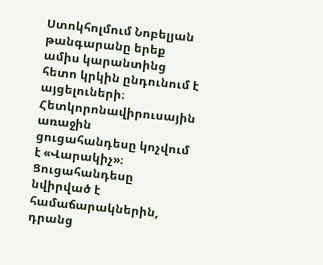Ստոկհոլմում Նոբելյան թանգարանը երեք ամիս կարանտինց հետո կրկին ընդունում է այցելուների։ Հետկորոնավիրուսային առաջին ցուցահանդեսը կոչվում է «Վարակիչ»։ Ցուցահանդեսը նվիրված է համաճարակներին, դրանց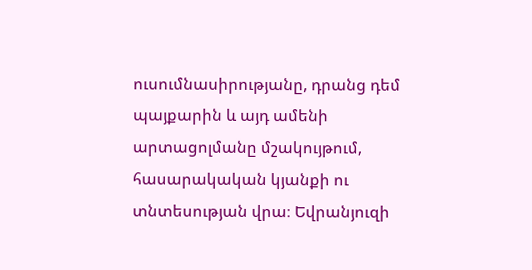ուսումնասիրությանը, դրանց դեմ պայքարին և այդ ամենի արտացոլմանը մշակույթում, հասարակական կյանքի ու տնտեսության վրա։ Եվրանյուզի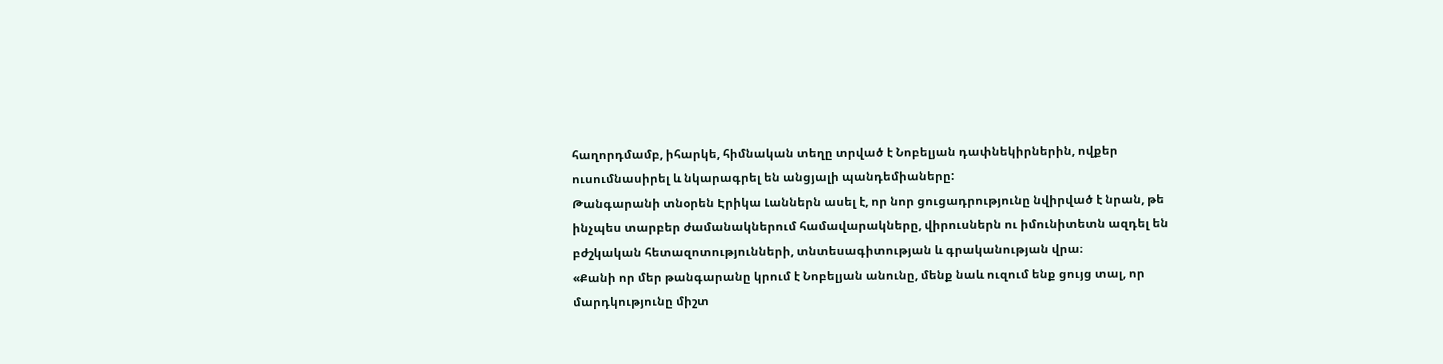հաղորդմամբ, իհարկե, հիմնական տեղը տրված է Նոբելյան դափնեկիրներին, ովքեր ուսումնասիրել և նկարագրել են անցյալի պանդեմիաները:
Թանգարանի տնօրեն Էրիկա Լաններն ասել է, որ նոր ցուցադրությունը նվիրված է նրան, թե ինչպես տարբեր ժամանակներում համավարակները, վիրուսներն ու իմունիտետն ազդել են բժշկական հետազոտությունների, տնտեսագիտության և գրականության վրա։
«Քանի որ մեր թանգարանը կրում է Նոբելյան անունը, մենք նաև ուզում ենք ցույց տալ, որ մարդկությունը միշտ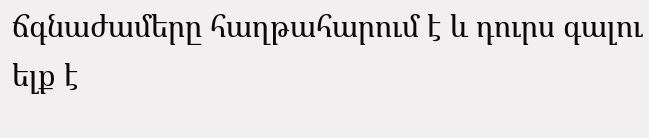ճգնաժամերը հաղթահարում է և դուրս գալու ելք է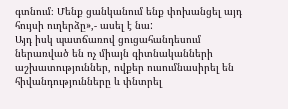գտնում։ Մենք ցանկանում ենք փոխանցել այդ հույսի ուղերձը»,- ասել է նա:
Այդ իսկ պատճառով ցուցահանդեսում ներառված են ոչ միայն գիտնականների աշխատություններ, ովքեր ուսումնասիրել են հիվանդությունները և փնտրել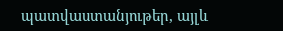պատվաստանյութեր, այլև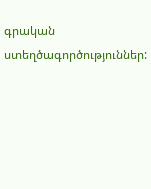գրական ստեղծագործություններ: